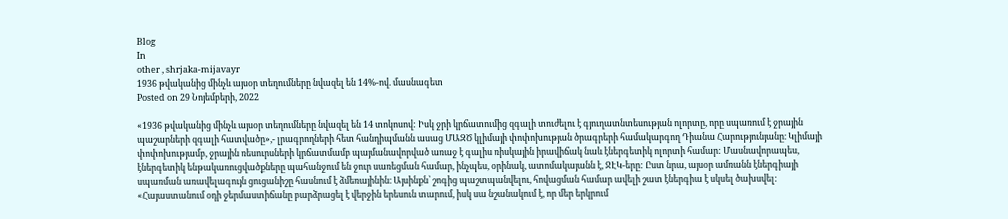Blog
In
other , shrjaka-mijavayr
1936 թվականից մինչև այսօր տեղումները նվազել են 14%-ով. մասնագետ
Posted on 29 Նոյեմբերի, 2022

«1936 թվականից մինչև այսօր տեղումները նվազել են 14 տոկոսով: Իսկ ջրի կրճատումից զգալի տուժելու է գյուղատնտեսության ոլորտը, որը սպառում է ջրային պաշարների զգալի հատվածը»,- լրագրողների հետ հանդիպմանն ասաց ՄԱԶԾ կլիմայի փոփոխության ծրագրերի համակարգող Դիանա Հարությունյանը։ Կլիմայի փոփոխությամբ, ջրային ռեսուրսների կրճատմամբ պայմանավորված առաջ է գալիս ռիսկային իրավիճակ նաև էներգետիկ ոլորտի համար: Մասնավորապես, էներգետիկ ենթակառուցվածքները պահանջում են ջուր սառեցման համար, ինչպես, օրինակ, ատոմակայանն է, ՋԷԿ-երը: Ըստ նրա, այսօր ամռանն էներգիայի սպառման առավելագույն ցուցանիշը հասնում է ձմեռայինին։ Այսինքն՝ շոգից պաշտպանվելու, հովացման համար ավելի շատ էներգիա է սկսել ծախսվել: «Հայաստանում օդի ջերմաստիճանը բարձրացել է վերջին երեսուն տարում, իսկ սա նշանակում է, որ մեր երկրում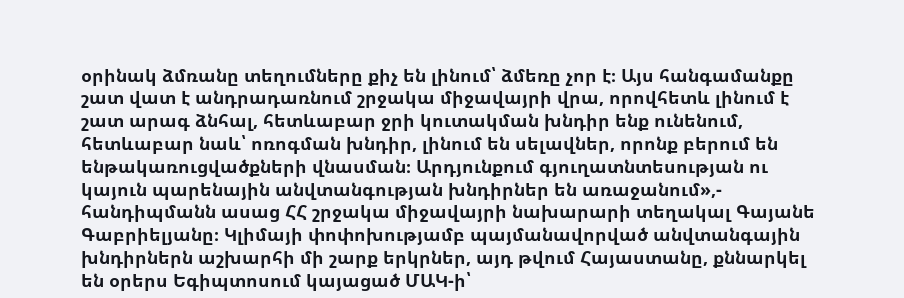օրինակ ձմռանը տեղումները քիչ են լինում՝ ձմեռը չոր է։ Այս հանգամանքը շատ վատ է անդրադառնում շրջակա միջավայրի վրա, որովհետև լինում է շատ արագ ձնհալ, հետևաբար ջրի կուտակման խնդիր ենք ունենում, հետևաբար նաև՝ ոռոգման խնդիր, լինում են սելավներ, որոնք բերում են ենթակառուցվածքների վնասման։ Արդյունքում գյուղատնտեսության ու կայուն պարենային անվտանգության խնդիրներ են առաջանում»,- հանդիպմանն ասաց ՀՀ շրջակա միջավայրի նախարարի տեղակալ Գայանե Գաբրիելյանը։ Կլիմայի փոփոխությամբ պայմանավորված անվտանգային խնդիրներն աշխարհի մի շարք երկրներ, այդ թվում Հայաստանը, քննարկել են օրերս Եգիպտոսում կայացած ՄԱԿ-ի՝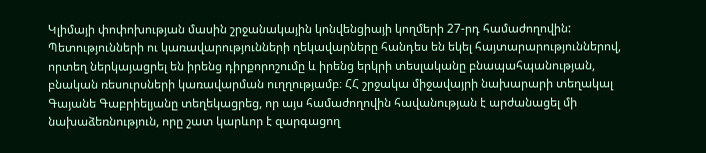Կլիմայի փոփոխության մասին շրջանակային կոնվենցիայի կողմերի 27-րդ համաժողովին: Պետությունների ու կառավարությունների ղեկավարները հանդես են եկել հայտարարություններով, որտեղ ներկայացրել են իրենց դիրքորոշումը և իրենց երկրի տեսլականը բնապահպանության, բնական ռեսուրսների կառավարման ուղղությամբ։ ՀՀ շրջակա միջավայրի նախարարի տեղակալ Գայանե Գաբրիելյանը տեղեկացրեց, որ այս համաժողովին հավանության է արժանացել մի նախաձեռնություն, որը շատ կարևոր է զարգացող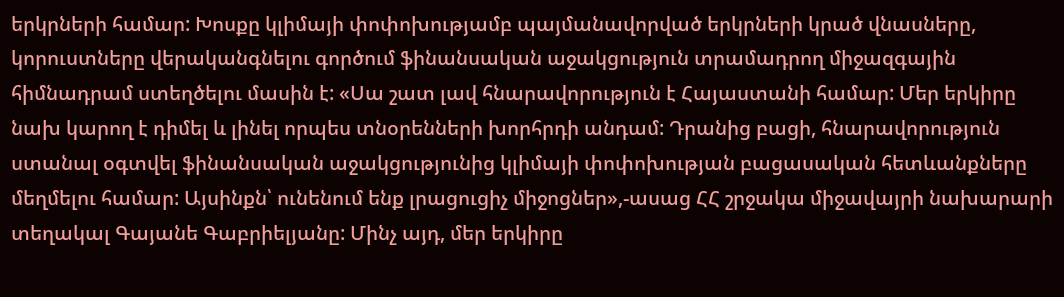երկրների համար: Խոսքը կլիմայի փոփոխությամբ պայմանավորված երկրների կրած վնասները, կորուստները վերականգնելու գործում ֆինանսական աջակցություն տրամադրող միջազգային հիմնադրամ ստեղծելու մասին է: «Սա շատ լավ հնարավորություն է Հայաստանի համար: Մեր երկիրը նախ կարող է դիմել և լինել որպես տնօրենների խորհրդի անդամ: Դրանից բացի, հնարավորություն ստանալ օգտվել ֆինանսական աջակցությունից կլիմայի փոփոխության բացասական հետևանքները մեղմելու համար: Այսինքն՝ ունենում ենք լրացուցիչ միջոցներ»,-ասաց ՀՀ շրջակա միջավայրի նախարարի տեղակալ Գայանե Գաբրիելյանը: Մինչ այդ, մեր երկիրը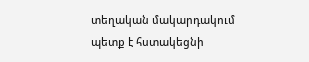տեղական մակարդակում պետք է հստակեցնի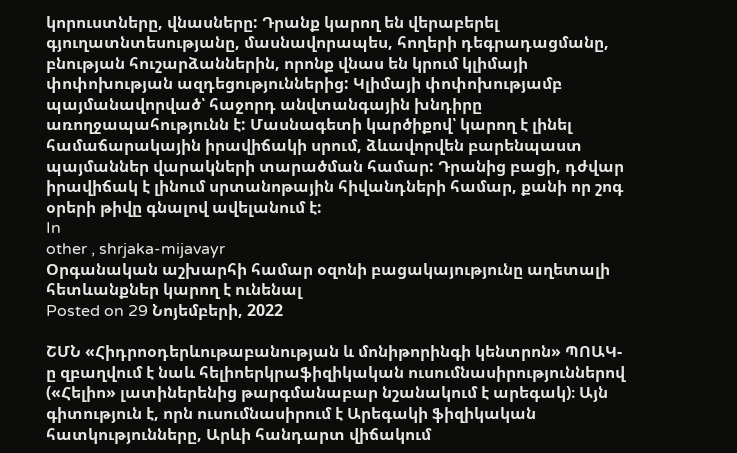կորուստները, վնասները: Դրանք կարող են վերաբերել գյուղատնտեսությանը, մասնավորապես, հողերի դեգրադացմանը, բնության հուշարձաններին, որոնք վնաս են կրում կլիմայի փոփոխության ազդեցություններից: Կլիմայի փոփոխությամբ պայմանավորված՝ հաջորդ անվտանգային խնդիրը առողջապահությունն է: Մասնագետի կարծիքով՝ կարող է լինել համաճարակային իրավիճակի սրում, ձևավորվեն բարենպաստ պայմաններ վարակների տարածման համար: Դրանից բացի, դժվար իրավիճակ է լինում սրտանոթային հիվանդների համար, քանի որ շոգ օրերի թիվը գնալով ավելանում է:
In
other , shrjaka-mijavayr
Օրգանական աշխարհի համար օզոնի բացակայությունը աղետալի հետևանքներ կարող է ունենալ
Posted on 29 Նոյեմբերի, 2022

ՇՄՆ «Հիդրոօդերևութաբանության և մոնիթորինգի կենտրոն» ՊՈԱԿ-ը զբաղվում է նաև հելիոերկրաֆիզիկական ուսումնասիրություններով («Հելիո» լատիներենից թարգմանաբար նշանակում է արեգակ)։ Այն գիտություն է, որն ուսումնասիրում է Արեգակի ֆիզիկական հատկությունները, Արևի հանդարտ վիճակում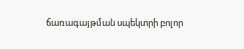ճառագայթման սպեկտրի բոլոր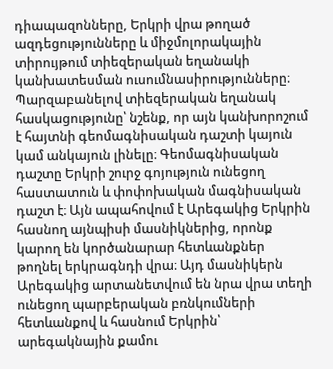դիապազոնները, Երկրի վրա թողած ազդեցությունները և միջմոլորակային տիրույթում տիեզերական եղանակի կանխատեսման ուսումնասիրությունները։ Պարզաբանելով տիեզերական եղանակ հասկացությունը՝ նշենք, որ այն կանխորոշում է հայտնի գեոմագնիսական դաշտի կայուն կամ անկայուն լինելը։ Գեոմագնիսական դաշտը Երկրի շուրջ գոյություն ունեցող հաստատուն և փոփոխական մագնիսական դաշտ է։ Այն ապահովում է Արեգակից Երկրին հասնող այնպիսի մասնիկներից, որոնք կարող են կործանարար հետևանքներ թողնել երկրագնդի վրա։ Այդ մասնիկերն Արեգակից արտանետվում են նրա վրա տեղի ունեցող պարբերական բռնկումների հետևանքով և հասնում Երկրին՝ արեգակնային քամու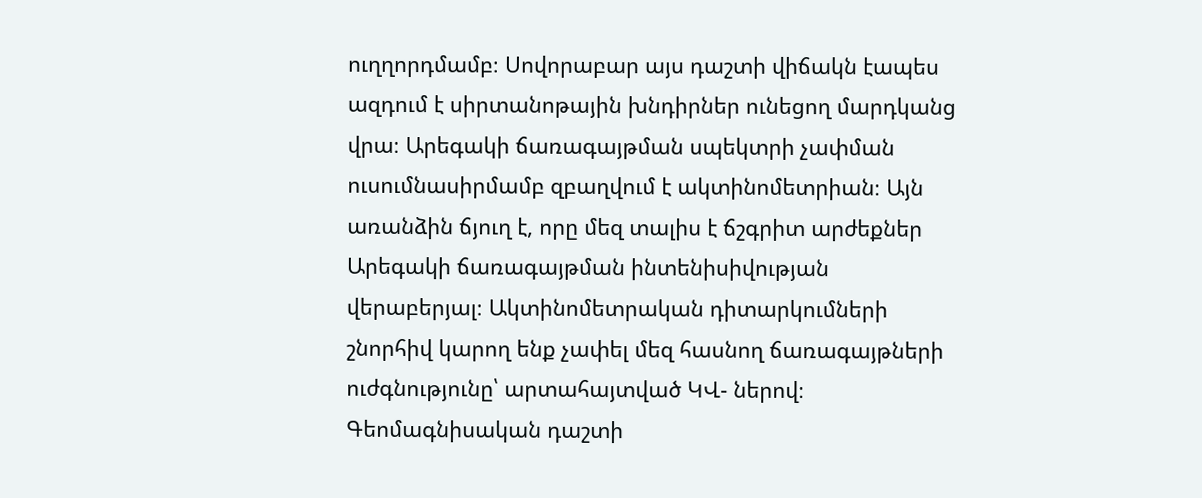ուղղորդմամբ։ Սովորաբար այս դաշտի վիճակն էապես ազդում է սիրտանոթային խնդիրներ ունեցող մարդկանց վրա։ Արեգակի ճառագայթման սպեկտրի չափման ուսումնասիրմամբ զբաղվում է ակտինոմետրիան։ Այն առանձին ճյուղ է, որը մեզ տալիս է ճշգրիտ արժեքներ Արեգակի ճառագայթման ինտենիսիվության վերաբերյալ։ Ակտինոմետրական դիտարկումների շնորհիվ կարող ենք չափել մեզ հասնող ճառագայթների ուժգնությունը՝ արտահայտված ԿՎ- ներով։ Գեոմագնիսական դաշտի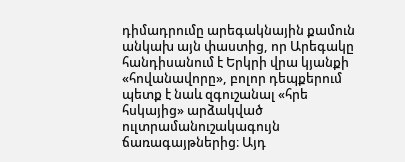դիմադրումը արեգակնային քամուն անկախ այն փաստից, որ Արեգակը հանդիսանում է Երկրի վրա կյանքի «հովանավորը», բոլոր դեպքերում պետք է նաև զգուշանալ «հրե հսկայից» արձակված ուլտրամանուշակագույն ճառագայթներից։ Այդ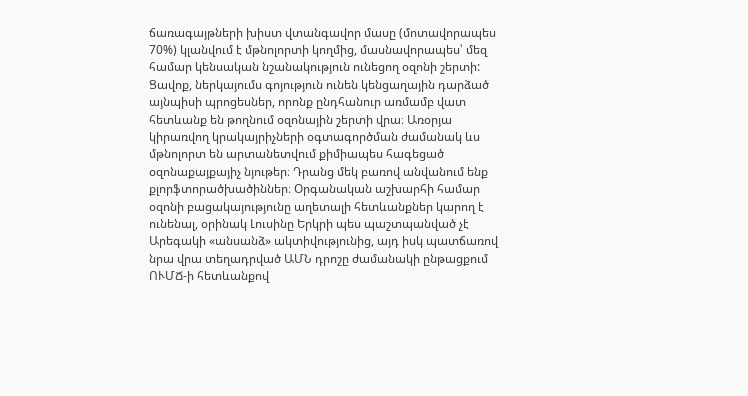ճառագայթների խիստ վտանգավոր մասը (մոտավորապես 70%) կլանվում է մթնոլորտի կողմից, մասնավորապես՝ մեզ համար կենսական նշանակություն ունեցող օզոնի շերտի: Ցավոք, ներկայումս գոյություն ունեն կենցաղային դարձած այնպիսի պրոցեսներ, որոնք ընդհանուր առմամբ վատ հետևանք են թողնում օզոնային շերտի վրա։ Առօրյա կիրառվող կրակայրիչների օգտագործման ժամանակ ևս մթնոլորտ են արտանետվում քիմիապես հագեցած օզոնաքայքայիչ նյութեր։ Դրանց մեկ բառով անվանում ենք քլորֆտորածխածիններ։ Օրգանական աշխարհի համար օզոնի բացակայությունը աղետալի հետևանքներ կարող է ունենալ, օրինակ Լուսինը Երկրի պես պաշտպանված չէ Արեգակի «անսանձ» ակտիվությունից, այդ իսկ պատճառով նրա վրա տեղադրված ԱՄՆ դրոշը ժամանակի ընթացքում ՈՒՄՃ-ի հետևանքով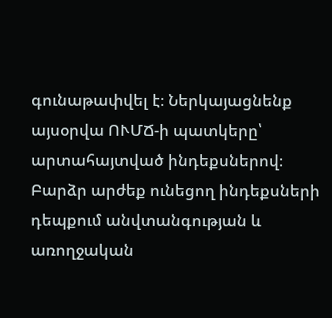գունաթափվել է։ Ներկայացնենք այսօրվա ՈՒՄՃ-ի պատկերը՝ արտահայտված ինդեքսներով։ Բարձր արժեք ունեցող ինդեքսների դեպքում անվտանգության և առողջական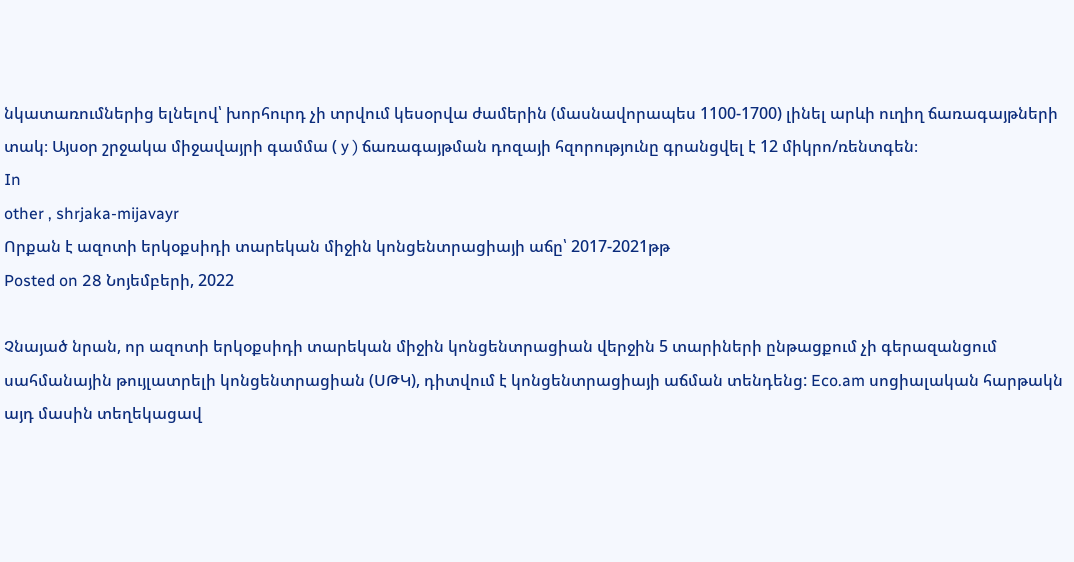նկատառումներից ելնելով՝ խորհուրդ չի տրվում կեսօրվա ժամերին (մասնավորապես 1100-1700) լինել արևի ուղիղ ճառագայթների տակ։ Այսօր շրջակա միջավայրի գամմա ( y ) ճառագայթման դոզայի հզորությունը գրանցվել է 12 միկրո/ռենտգեն։
In
other , shrjaka-mijavayr
Որքան է ազոտի երկօքսիդի տարեկան միջին կոնցենտրացիայի աճը՝ 2017-2021թթ
Posted on 28 Նոյեմբերի, 2022

Չնայած նրան, որ ազոտի երկօքսիդի տարեկան միջին կոնցենտրացիան վերջին 5 տարիների ընթացքում չի գերազանցում սահմանային թույլատրելի կոնցենտրացիան (ՍԹԿ), դիտվում է կոնցենտրացիայի աճման տենդենց: Eco.am սոցիալական հարթակն այդ մասին տեղեկացավ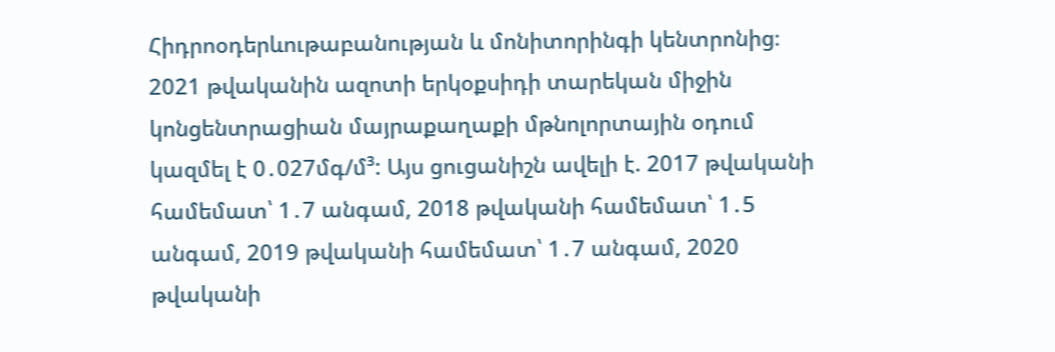Հիդրոօդերևութաբանության և մոնիտորինգի կենտրոնից։ 2021 թվականին ազոտի երկօքսիդի տարեկան միջին կոնցենտրացիան մայրաքաղաքի մթնոլորտային օդում կազմել է 0․027մգ/մ³: Այս ցուցանիշն ավելի է. 2017 թվականի համեմատ՝ 1․7 անգամ, 2018 թվականի համեմատ՝ 1․5 անգամ, 2019 թվականի համեմատ՝ 1․7 անգամ, 2020 թվականի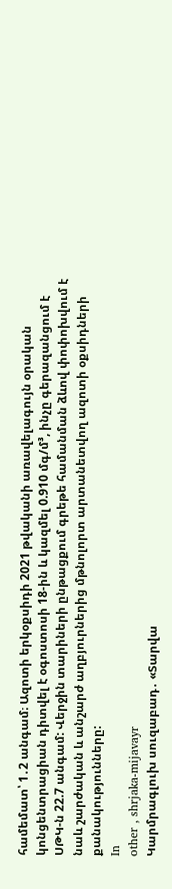համեմատ՝ 1․2 անգամ։ Ազոտի երկօքսիդի 2021 թվականի առավելագույն օրական կոնցենտրացիան դիտվել է օգոստոսի 18-ին և կազմել 0.910 մգ/մ³, ինչը գերազանցում է ՍԹԿ-ն 22.7 անգամ: Վերջին տարիների ընթացքում գրեթե համանման ձևով փոփոխվում է նաև շարժական և անշարժ աղբյուրներից մթնոլորտ արտանետվող ազոտի օքսիդների քանակությունները:
In
other , shrjaka-mijavayr
Կարմրագլուխ սուզաբադ․ «Տարվա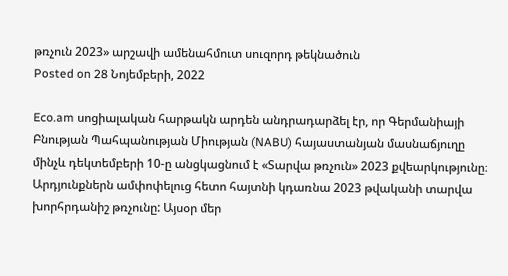թռչուն 2023» արշավի ամենահմուտ սուզորդ թեկնածուն
Posted on 28 Նոյեմբերի, 2022

Eco.am սոցիալական հարթակն արդեն անդրադարձել էր, որ Գերմանիայի Բնության Պահպանության Միության (NABU) հայաստանյան մասնաճյուղը մինչև դեկտեմբերի 10-ը անցկացնում է «Տարվա թռչուն» 2023 քվեարկությունը։ Արդյունքներն ամփոփելուց հետո հայտնի կդառնա 2023 թվականի տարվա խորհրդանիշ թռչունը: Այսօր մեր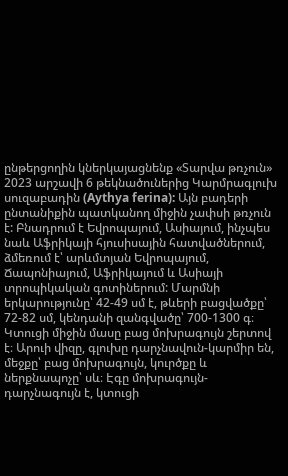ընթերցողին կներկայացնենք «Տարվա թռչուն» 2023 արշավի 6 թեկնածուներից Կարմրագլուխ սուզաբադին (Aythya ferina): Այն բադերի ընտանիքին պատկանող միջին չափսի թռչուն է: Բնադրում է Եվրոպայում, Ասիայում, ինչպես նաև Աֆրիկայի հյուսիսային հատվածներում, ձմեռում է՝ արևմտյան Եվրոպայում, Ճապոնիայում, Աֆրիկայում և Ասիայի տրոպիկական գոտիներում: Մարմնի երկարությունը՝ 42-49 սմ է, թևերի բացվածքը՝ 72-82 սմ, կենդանի զանգվածը՝ 700-1300 գ։ Կտուցի միջին մասը բաց մոխրագույն շերտով է։ Արուի վիզը, գլուխը դարչնավուն-կարմիր են, մեջքը՝ բաց մոխրագույն, կուրծքը և ներքնապոչը՝ սև։ Էգը մոխրագույն-դարչնագույն է, կտուցի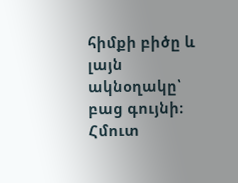հիմքի բիծը և լայն ակնօղակը՝ բաց գույնի։ Հմուտ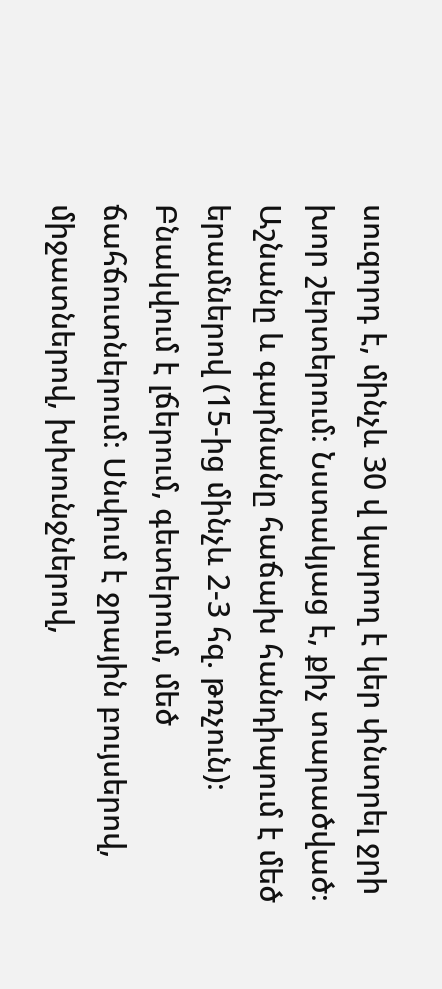սուզորդ է, մինչև 30 վ կարող է կեր փնտրել ջրի խոր շերտերում։ Նստակյաց է, քիչ տարածված։ Աշնանը և գարնանը հաճախ հանդիպում է մեծ երամներով (15-ից մինչև 2-3 հզ. թռչուն)։ Բնակվում է լճերում, գետերում, մեծ ճահճուտներում։ Սնվում է ջրային բույսերով, միջատներով, խխունջներով,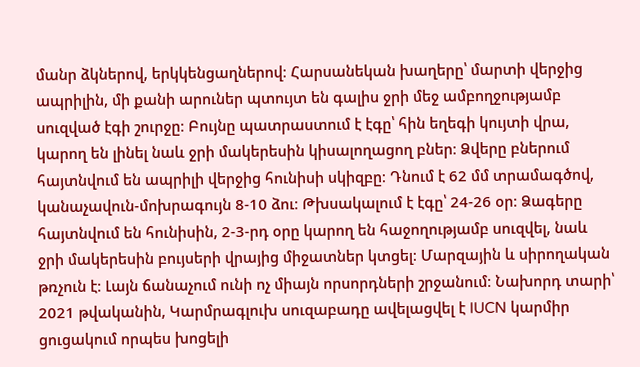մանր ձկներով, երկկենցաղներով։ Հարսանեկան խաղերը՝ մարտի վերջից ապրիլին, մի քանի արուներ պտույտ են գալիս ջրի մեջ ամբողջությամբ սուզված էգի շուրջը։ Բույնը պատրաստում է էգը՝ հին եղեգի կույտի վրա, կարող են լինել նաև ջրի մակերեսին կիսալողացող բներ։ Ձվերը բներում հայտնվում են ապրիլի վերջից հունիսի սկիզբը։ Դնում է 62 մմ տրամագծով, կանաչավուն-մոխրագույն 8-10 ձու։ Թխսակալում է էգը՝ 24-26 օր։ Ձագերը հայտնվում են հունիսին, 2-3-րդ օրը կարող են հաջողությամբ սուզվել, նաև ջրի մակերեսին բույսերի վրայից միջատներ կտցել։ Մարզային և սիրողական թռչուն է։ Լայն ճանաչում ունի ոչ միայն որսորդների շրջանում։ Նախորդ տարի՝ 2021 թվականին, Կարմրագլուխ սուզաբադը ավելացվել է IUCN կարմիր ցուցակում որպես խոցելի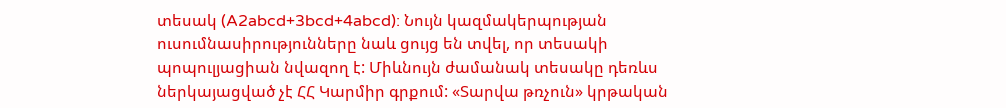տեսակ (A2abcd+3bcd+4abcd): Նույն կազմակերպության ուսումնասիրությունները նաև ցույց են տվել, որ տեսակի պոպուլյացիան նվազող է: Միևնույն ժամանակ տեսակը դեռևս ներկայացված չէ ՀՀ Կարմիր գրքում: «Տարվա թռչուն» կրթական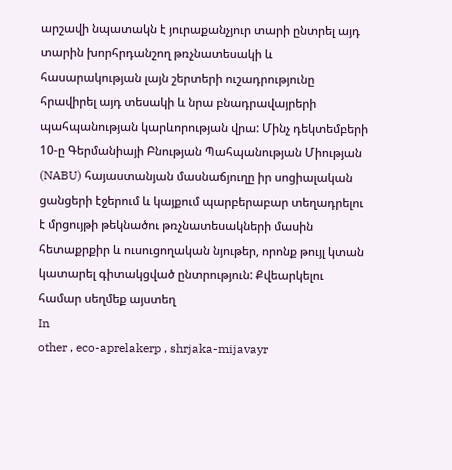արշավի նպատակն է յուրաքանչյուր տարի ընտրել այդ տարին խորհրդանշող թռչնատեսակի և հասարակության լայն շերտերի ուշադրությունը հրավիրել այդ տեսակի և նրա բնադրավայրերի պահպանության կարևորության վրա: Մինչ դեկտեմբերի 10-ը Գերմանիայի Բնության Պահպանության Միության (NABU) հայաստանյան մասնաճյուղը իր սոցիալական ցանցերի էջերում և կայքում պարբերաբար տեղադրելու է մրցույթի թեկնածու թռչնատեսակների մասին հետաքրքիր և ուսուցողական նյութեր, որոնք թույլ կտան կատարել գիտակցված ընտրություն: Քվեարկելու համար սեղմեք այստեղ
In
other , eco-aprelakerp , shrjaka-mijavayr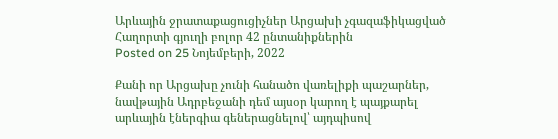Արևային ջրատաքացուցիչներ Արցախի չգազաֆիկացված Հաղորտի գյուղի բոլոր 42 ընտանիքներին
Posted on 25 Նոյեմբերի, 2022

Քանի որ Արցախը չունի հանածո վառելիքի պաշարներ, նավթային Ադրբեջանի դեմ այսօր կարող է պայքարել արևային էներգիա գեներացնելով՝ այդպիսով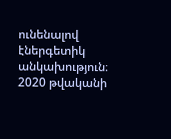ունենալով էներգետիկ անկախություն։
2020 թվականի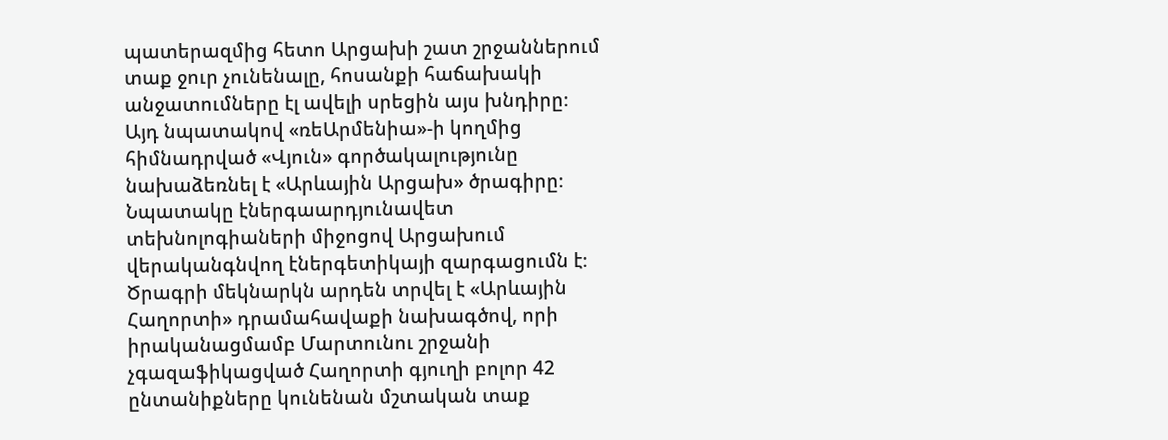պատերազմից հետո Արցախի շատ շրջաններում տաք ջուր չունենալը, հոսանքի հաճախակի անջատումները էլ ավելի սրեցին այս խնդիրը։
Այդ նպատակով «ռեԱրմենիա»-ի կողմից հիմնադրված «Վյուն» գործակալությունը նախաձեռնել է «Արևային Արցախ» ծրագիրը։ Նպատակը էներգաարդյունավետ տեխնոլոգիաների միջոցով Արցախում վերականգնվող էներգետիկայի զարգացումն է։
Ծրագրի մեկնարկն արդեն տրվել է «Արևային Հաղորտի» դրամահավաքի նախագծով, որի իրականացմամբ Մարտունու շրջանի չգազաֆիկացված Հաղորտի գյուղի բոլոր 42 ընտանիքները կունենան մշտական տաք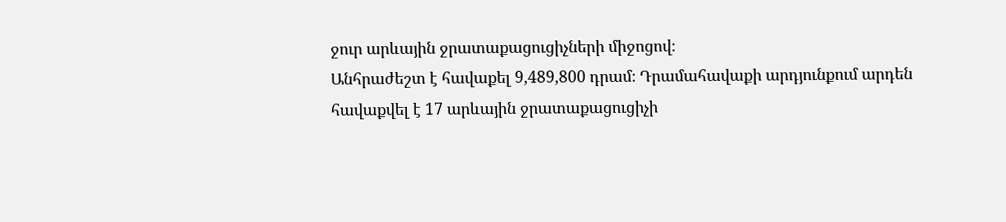ջուր արևային ջրատաքացուցիչների միջոցով։
Անհրաժեշտ է հավաքել 9,489,800 դրամ։ Դրամահավաքի արդյունքում արդեն հավաքվել է 17 արևային ջրատաքացուցիչի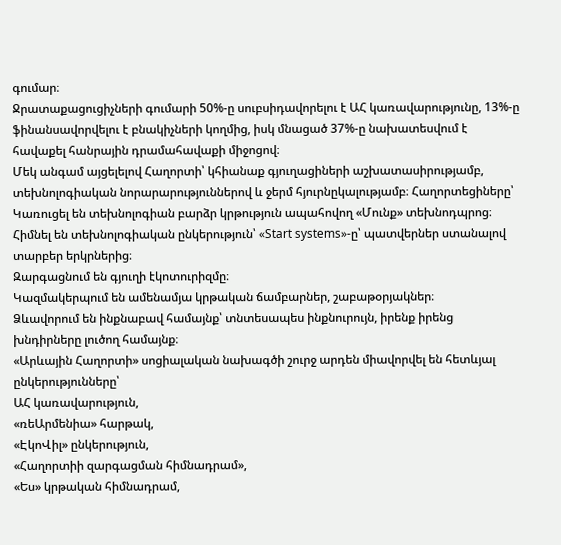գումար։
Ջրատաքացուցիչների գումարի 50%-ը սուբսիդավորելու է ԱՀ կառավարությունը, 13%-ը ֆինանսավորվելու է բնակիչների կողմից, իսկ մնացած 37%-ը նախատեսվում է հավաքել հանրային դրամահավաքի միջոցով։
Մեկ անգամ այցելելով Հաղորտի՝ կհիանաք գյուղացիների աշխատասիրությամբ, տեխնոլոգիական նորարարություններով և ջերմ հյուրնըկալությամբ։ Հաղորտեցիները՝
Կառուցել են տեխնոլոգիան բարձր կրթություն ապահովող «Մունք» տեխնոդպրոց։
Հիմնել են տեխնոլոգիական ընկերություն՝ «Start systems»-ը՝ պատվերներ ստանալով տարբեր երկրներից։
Զարգացնում են գյուղի էկոտուրիզմը։
Կազմակերպում են ամենամյա կրթական ճամբարներ, շաբաթօրյակներ։
Ձևավորում են ինքնաբավ համայնք՝ տնտեսապես ինքնուրույն, իրենք իրենց խնդիրները լուծող համայնք։
«Արևային Հաղորտի» սոցիալական նախագծի շուրջ արդեն միավորվել են հետևյալ ընկերությունները՝
ԱՀ կառավարություն,
«ռեԱրմենիա» հարթակ,
«ԷկոՎիլ» ընկերություն,
«Հաղորտիի զարգացման հիմնադրամ»,
«Ես» կրթական հիմնադրամ,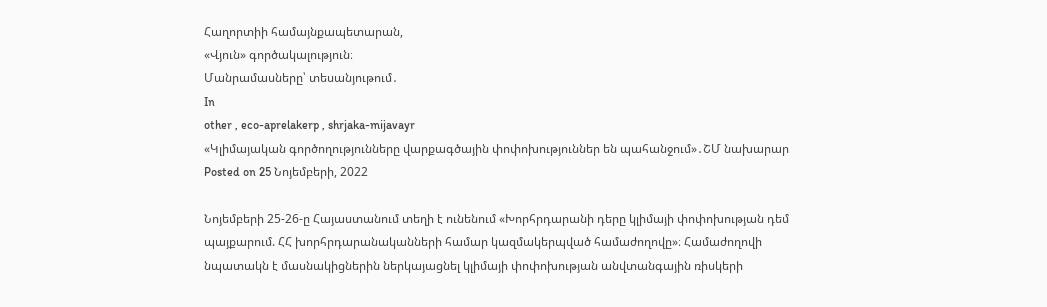Հաղորտիի համայնքապետարան,
«Վյուն» գործակալություն։
Մանրամասները՝ տեսանյութում․
In
other , eco-aprelakerp , shrjaka-mijavayr
«Կլիմայական գործողությունները վարքագծային փոփոխություններ են պահանջում»․ՇՄ նախարար
Posted on 25 Նոյեմբերի, 2022

Նոյեմբերի 25-26-ը Հայաստանում տեղի է ունենում «Խորհրդարանի դերը կլիմայի փոփոխության դեմ պայքարում. ՀՀ խորհրդարանականների համար կազմակերպված համաժողովը»։ Համաժողովի նպատակն է մասնակիցներին ներկայացնել կլիմայի փոփոխության անվտանգային ռիսկերի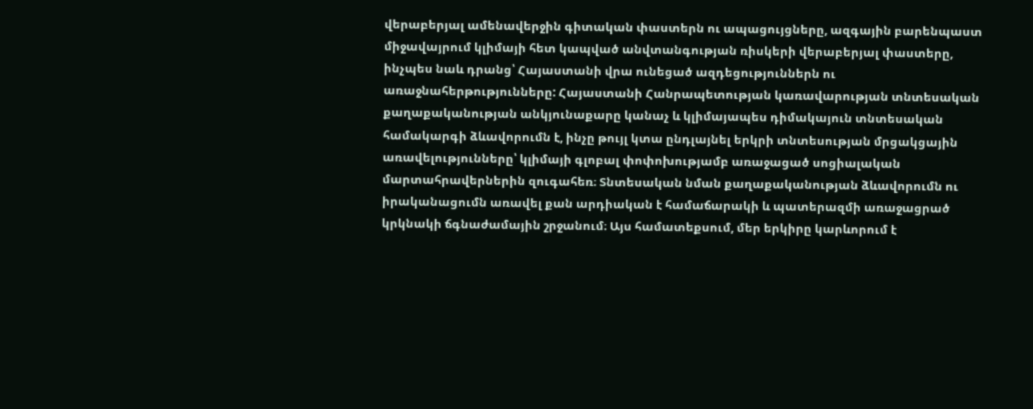վերաբերյալ ամենավերջին գիտական փաստերն ու ապացույցները, ազգային բարենպաստ միջավայրում կլիմայի հետ կապված անվտանգության ռիսկերի վերաբերյալ փաստերը, ինչպես նաև դրանց՝ Հայաստանի վրա ունեցած ազդեցություններն ու առաջնահերթությունները: Հայաստանի Հանրապետության կառավարության տնտեսական քաղաքականության անկյունաքարը կանաչ և կլիմայապես դիմակայուն տնտեսական համակարգի ձևավորումն է, ինչը թույլ կտա ընդլայնել երկրի տնտեսության մրցակցային առավելությունները՝ կլիմայի գլոբալ փոփոխությամբ առաջացած սոցիալական մարտահրավերներին զուգահեռ։ Տնտեսական նման քաղաքականության ձևավորումն ու իրականացումն առավել քան արդիական է համաճարակի և պատերազմի առաջացրած կրկնակի ճգնաժամային շրջանում։ Այս համատեքսում, մեր երկիրը կարևորում է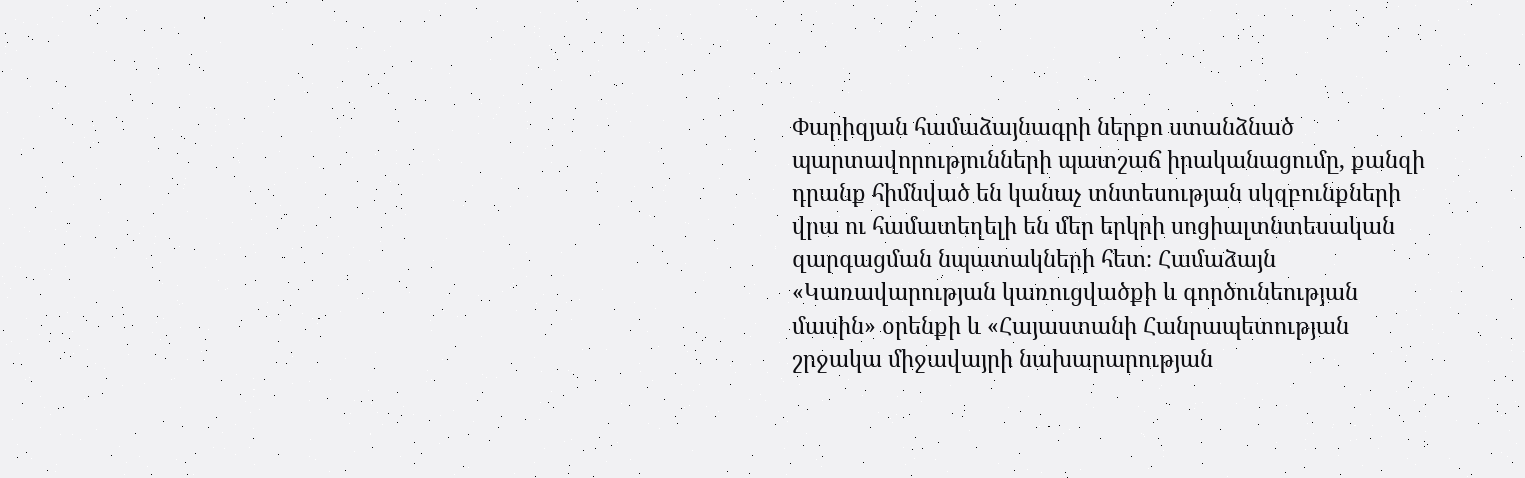Փարիզյան համաձայնագրի ներքո ստանձնած պարտավորությունների պատշաճ իրականացումը, քանզի դրանք հիմնված են կանաչ տնտեսության սկզբունքների վրա ու համատեղելի են մեր երկրի սոցիալտնտեսական զարգացման նպատակների հետ։ Համաձայն «Կառավարության կառուցվածքի և գործունեության մասին» օրենքի և «Հայաստանի Հանրապետության շրջակա միջավայրի նախարարության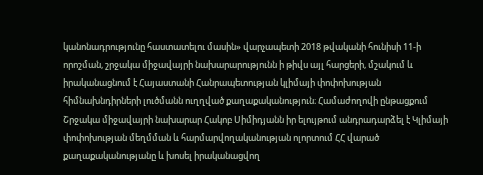կանոնադրությունը հաստատելու մասին» վարչապետի 2018 թվականի հունիսի 11-ի որոշման, շրջակա միջավայրի նախարարությունն ի թիվս այլ հարցերի, մշակում և իրականացնում է Հայաստանի Հանրապետության կլիմայի փոփոխության հիմնախնդիրների լուծմանն ուղղված քաղաքականություն։ Համաժողովի ընթացքում Շրջակա միջավայրի նախարար Հակոբ Սիմիդյանն իր ելույթում անդրադարձել է Կլիմայի փոփոխության մեղմման և հարմարվողականության ոլորտում ՀՀ վարած քաղաքականությանը և խոսել իրականացվող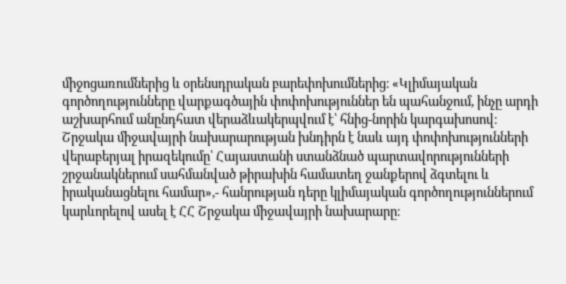միջոցառումներից և օրենսդրական բարեփոխումներից։ «Կլիմայական գործողությունները վարքագծային փոփոխություններ են պահանջում, ինչը արդի աշխարհում անընդհատ վերաձևակերպվում է՝ հնից-նորին կարգախոսով։ Շրջակա միջավայրի նախարարության խնդիրն է նաև այդ փոփոխությունների վերաբերյալ իրազեկումը՝ Հայաստանի ստանձնած պարտավորությունների շրջանակներում սահմանված թիրախին համատեղ ջանքերով ձգտելու և իրականացնելու համար»,- հանրության դերը կլիմայական գործողություններում կարևորելով ասել է ՀՀ Շրջակա միջավայրի նախարարը։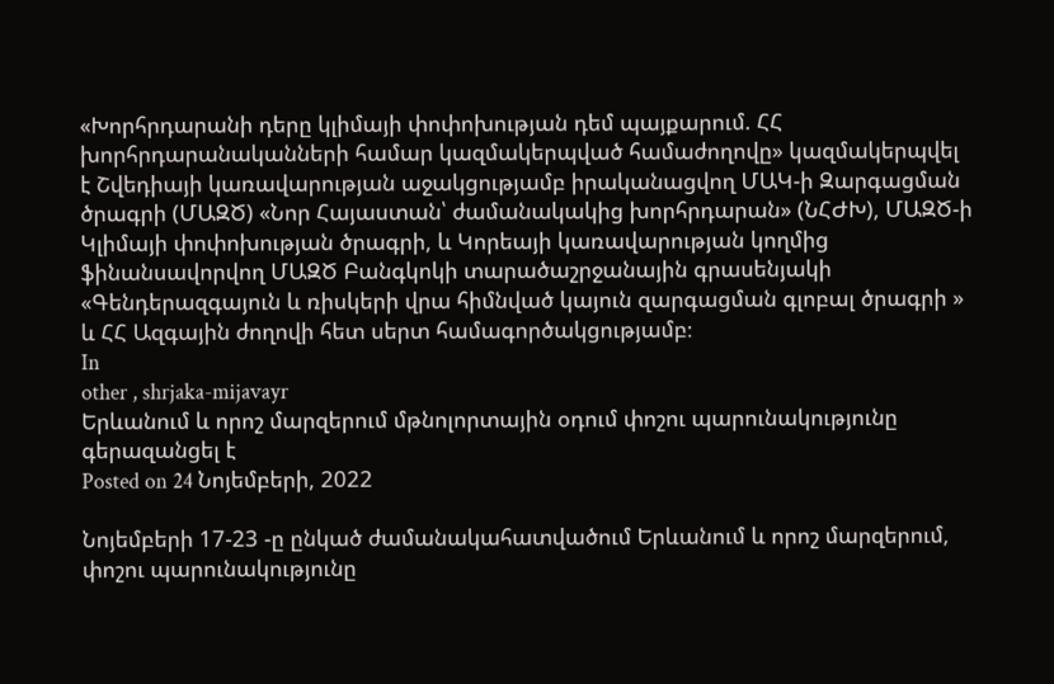«Խորհրդարանի դերը կլիմայի փոփոխության դեմ պայքարում. ՀՀ խորհրդարանականների համար կազմակերպված համաժողովը» կազմակերպվել է Շվեդիայի կառավարության աջակցությամբ իրականացվող ՄԱԿ-ի Զարգացման ծրագրի (ՄԱԶԾ) «Նոր Հայաստան՝ ժամանակակից խորհրդարան» (ՆՀԺԽ), ՄԱԶԾ-ի Կլիմայի փոփոխության ծրագրի, և Կորեայի կառավարության կողմից ֆինանսավորվող ՄԱԶԾ Բանգկոկի տարածաշրջանային գրասենյակի «Գենդերազգայուն և ռիսկերի վրա հիմնված կայուն զարգացման գլոբալ ծրագրի » և ՀՀ Ազգային ժողովի հետ սերտ համագործակցությամբ։
In
other , shrjaka-mijavayr
Երևանում և որոշ մարզերում մթնոլորտային օդում փոշու պարունակությունը գերազանցել է
Posted on 24 Նոյեմբերի, 2022

Նոյեմբերի 17-23 -ը ընկած ժամանակահատվածում Երևանում և որոշ մարզերում, փոշու պարունակությունը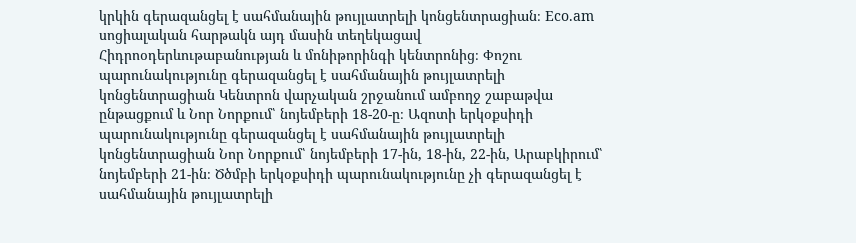կրկին գերազանցել է սահմանային թույլատրելի կոնցենտրացիան։ Eco.am սոցիալական հարթակն այդ մասին տեղեկացավ Հիդրոօդերևութաբանության և մոնիթորինգի կենտրոնից։ Փոշու պարունակությունը գերազանցել է սահմանային թույլատրելի կոնցենտրացիան Կենտրոն վարչական շրջանում ամբողջ շաբաթվա ընթացքում և Նոր Նորքում՝ նոյեմբերի 18-20-ը։ Ազոտի երկօքսիդի պարունակությունը գերազանցել է սահմանային թույլատրելի կոնցենտրացիան Նոր Նորքում՝ նոյեմբերի 17-ին, 18-ին, 22-ին, Արաբկիրում՝ նոյեմբերի 21-ին։ Ծծմբի երկօքսիդի պարունակությունը չի գերազանցել է սահմանային թույլատրելի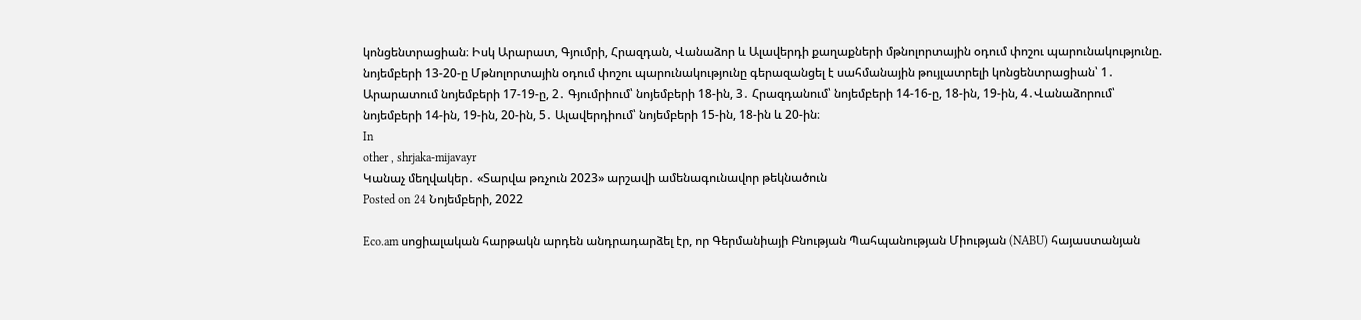կոնցենտրացիան։ Իսկ Արարատ, Գյումրի, Հրազդան, Վանաձոր և Ալավերդի քաղաքների մթնոլորտային օդում փոշու պարունակությունը. նոյեմբերի 13-20-ը Մթնոլորտային օդում փոշու պարունակությունը գերազանցել է սահմանային թույլատրելի կոնցենտրացիան՝ 1․ Արարատում նոյեմբերի 17-19-ը, 2․ Գյումրիում՝ նոյեմբերի 18-ին, 3․ Հրազդանում՝ նոյեմբերի 14-16-ը, 18-ին, 19-ին, 4․Վանաձորում՝ նոյեմբերի 14-ին, 19-ին, 20-ին, 5․ Ալավերդիում՝ նոյեմբերի 15-ին, 18-ին և 20-ին։
In
other , shrjaka-mijavayr
Կանաչ մեղվակեր․ «Տարվա թռչուն 2023» արշավի ամենագունավոր թեկնածուն
Posted on 24 Նոյեմբերի, 2022

Eco.am սոցիալական հարթակն արդեն անդրադարձել էր, որ Գերմանիայի Բնության Պահպանության Միության (NABU) հայաստանյան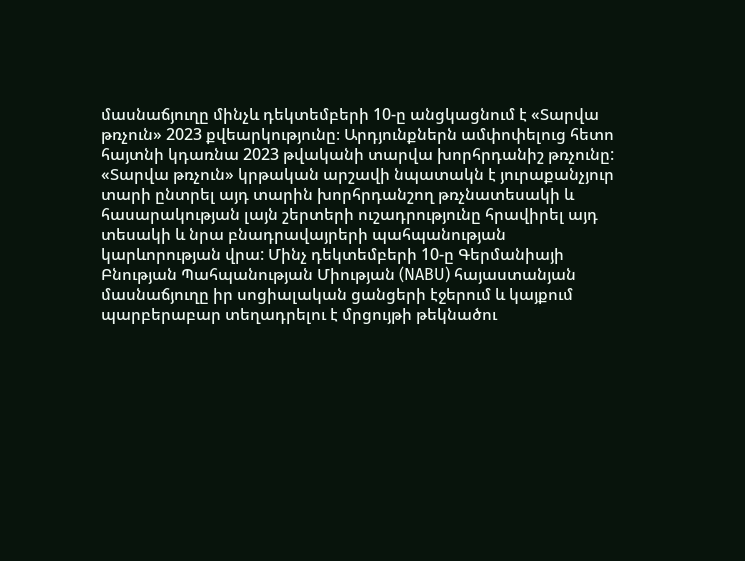մասնաճյուղը մինչև դեկտեմբերի 10-ը անցկացնում է «Տարվա թռչուն» 2023 քվեարկությունը։ Արդյունքներն ամփոփելուց հետո հայտնի կդառնա 2023 թվականի տարվա խորհրդանիշ թռչունը: «Տարվա թռչուն» կրթական արշավի նպատակն է յուրաքանչյուր տարի ընտրել այդ տարին խորհրդանշող թռչնատեսակի և հասարակության լայն շերտերի ուշադրությունը հրավիրել այդ տեսակի և նրա բնադրավայրերի պահպանության կարևորության վրա: Մինչ դեկտեմբերի 10-ը Գերմանիայի Բնության Պահպանության Միության (NABU) հայաստանյան մասնաճյուղը իր սոցիալական ցանցերի էջերում և կայքում պարբերաբար տեղադրելու է մրցույթի թեկնածու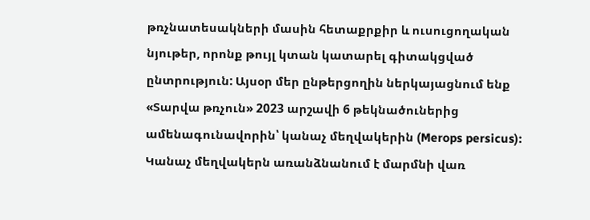թռչնատեսակների մասին հետաքրքիր և ուսուցողական նյութեր, որոնք թույլ կտան կատարել գիտակցված ընտրություն: Այսօր մեր ընթերցողին ներկայացնում ենք «Տարվա թռչուն» 2023 արշավի 6 թեկնածուներից ամենագունավորին՝ կանաչ մեղվակերին (Merops persicus): Կանաչ մեղվակերն առանձնանում է մարմնի վառ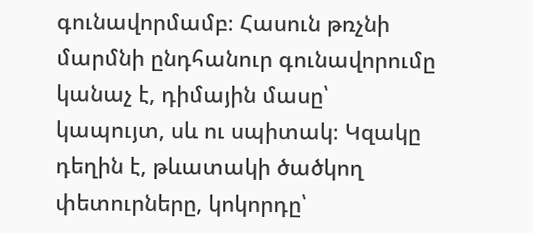գունավորմամբ։ Հասուն թռչնի մարմնի ընդհանուր գունավորումը կանաչ է, դիմային մասը՝ կապույտ, սև ու սպիտակ։ Կզակը դեղին է, թևատակի ծածկող փետուրները, կոկորդը՝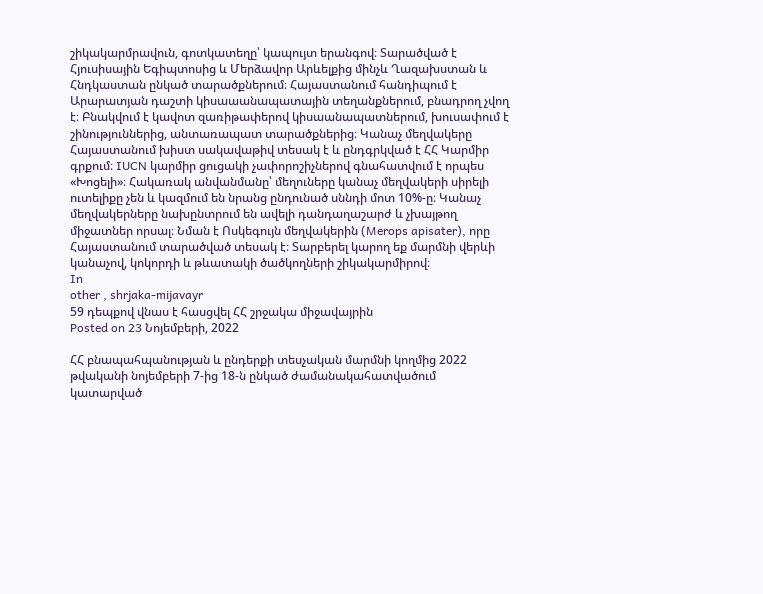շիկակարմրավուն, գոտկատեղը՝ կապույտ երանգով։ Տարածված է Հյուսիսային Եգիպտոսից և Մերձավոր Արևելքից մինչև Ղազախստան և Հնդկաստան ընկած տարածքներում։ Հայաստանում հանդիպում է Արարատյան դաշտի կիսաաանապատային տեղանքներում, բնադրող չվող է։ Բնակվում է կավոտ զառիթափերով կիսաանապատներում, խուսափում է շինություններից, անտառապատ տարածքներից։ Կանաչ մեղվակերը Հայաստանում խիստ սակավաթիվ տեսակ է և ընդգրկված է ՀՀ Կարմիր գրքում։ IUCN կարմիր ցուցակի չափորոշիչներով գնահատվում է որպես «Խոցելի»։ Հակառակ անվանմանը՝ մեղուները կանաչ մեղվակերի սիրելի ուտելիքը չեն և կազմում են նրանց ընդունած սննդի մոտ 10%-ը։ Կանաչ մեղվակերները նախընտրում են ավելի դանդաղաշարժ և չխայթող միջատներ որսալ։ Նման է Ոսկեգույն մեղվակերին (Merops apisater), որը Հայաստանում տարածված տեսակ է։ Տարբերել կարող եք մարմնի վերևի կանաչով, կոկորդի և թևատակի ծածկողների շիկակարմիրով։
In
other , shrjaka-mijavayr
59 դեպքով վնաս է հասցվել ՀՀ շրջակա միջավայրին
Posted on 23 Նոյեմբերի, 2022

ՀՀ բնապահպանության և ընդերքի տեսչական մարմնի կողմից 2022 թվականի նոյեմբերի 7-ից 18-ն ընկած ժամանակահատվածում կատարված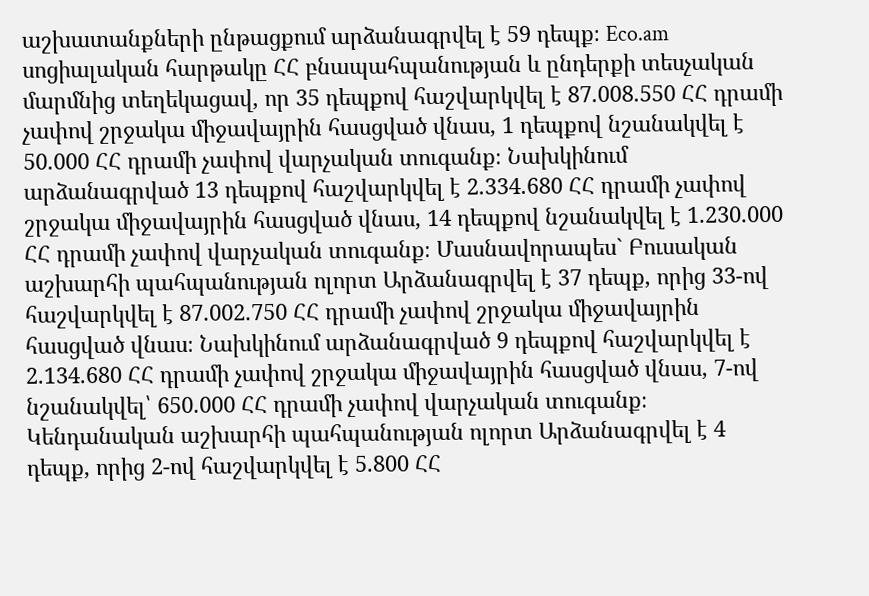աշխատանքների ընթացքում արձանագրվել է 59 դեպք։ Eco.am սոցիալական հարթակը ՀՀ բնապահպանության և ընդերքի տեսչական մարմնից տեղեկացավ, որ 35 դեպքով հաշվարկվել է 87.008.550 ՀՀ դրամի չափով շրջակա միջավայրին հասցված վնաս, 1 դեպքով նշանակվել է 50.000 ՀՀ դրամի չափով վարչական տուգանք։ Նախկինում արձանագրված 13 դեպքով հաշվարկվել է 2.334.680 ՀՀ դրամի չափով շրջակա միջավայրին հասցված վնաս, 14 դեպքով նշանակվել է 1.230.000 ՀՀ դրամի չափով վարչական տուգանք։ Մասնավորապես` Բուսական աշխարհի պահպանության ոլորտ Արձանագրվել է 37 դեպք, որից 33-ով հաշվարկվել է 87.002.750 ՀՀ դրամի չափով շրջակա միջավայրին հասցված վնաս։ Նախկինում արձանագրված 9 դեպքով հաշվարկվել է 2.134.680 ՀՀ դրամի չափով շրջակա միջավայրին հասցված վնաս, 7-ով նշանակվել՝ 650.000 ՀՀ դրամի չափով վարչական տուգանք։ Կենդանական աշխարհի պահպանության ոլորտ Արձանագրվել է 4 դեպք, որից 2-ով հաշվարկվել է 5.800 ՀՀ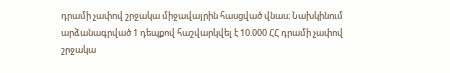դրամի չափով շրջակա միջավայրին հասցված վնաս։ Նախկինում արձանագրված 1 դեպքով հաշվարկվել է 10.000 ՀՀ դրամի չափով շրջակա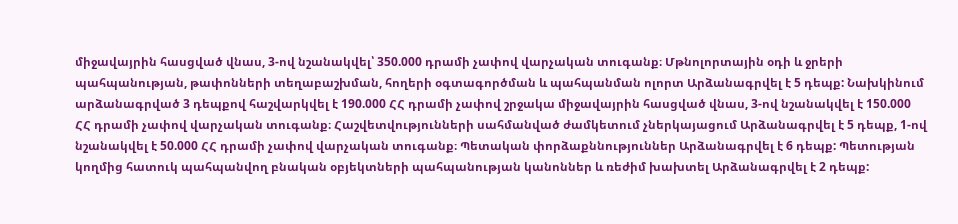միջավայրին հասցված վնաս, 3-ով նշանակվել՝ 350.000 դրամի չափով վարչական տուգանք։ Մթնոլորտային օդի և ջրերի պահպանության, թափոնների տեղաբաշխման, հողերի օգտագործման և պահպանման ոլորտ Արձանագրվել է 5 դեպք: Նախկինում արձանագրված 3 դեպքով հաշվարկվել է 190.000 ՀՀ դրամի չափով շրջակա միջավայրին հասցված վնաս, 3-ով նշանակվել է 150.000 ՀՀ դրամի չափով վարչական տուգանք։ Հաշվետվությունների սահմանված ժամկետում չներկայացում Արձանագրվել է 5 դեպք, 1-ով նշանակվել է 50.000 ՀՀ դրամի չափով վարչական տուգանք։ Պետական փորձաքննություններ Արձանագրվել է 6 դեպք: Պետության կողմից հատուկ պահպանվող բնական օբյեկտների պահպանության կանոններ և ռեժիմ խախտել Արձանագրվել է 2 դեպք: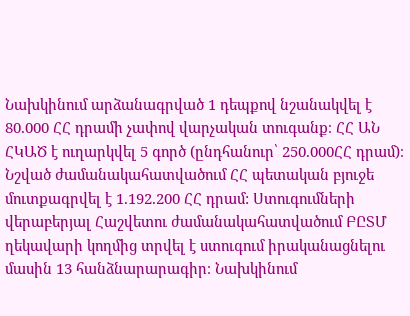Նախկինում արձանագրված 1 դեպքով նշանակվել է 80.000 ՀՀ դրամի չափով վարչական տուգանք։ ՀՀ ԱՆ ՀԿԱԾ է ուղարկվել 5 գործ (ընդհանուր՝ 250.000ՀՀ դրամ)։ Նշված ժամանակահատվածում ՀՀ պետական բյուջե մուտքագրվել է 1.192.200 ՀՀ դրամ: Ստուգումների վերաբերյալ Հաշվետու ժամանակահատվածում ԲԸՏՄ ղեկավարի կողմից տրվել է ստուգում իրականացնելու մասին 13 հանձնարարագիր։ Նախկինում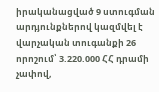իրականացված 9 ստուգման արդյունքներով կազմվել է վարչական տուգանքի 26 որոշում՝ 3.220.000 ՀՀ դրամի չափով,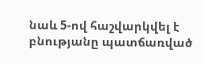նաև 5-ով հաշվարկվել է բնությանը պատճառված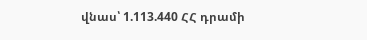վնաս՝ 1.113.440 ՀՀ դրամի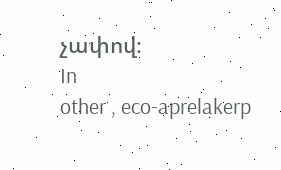չափով։
In
other , eco-aprelakerp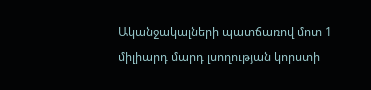Ականջակալների պատճառով մոտ 1 միլիարդ մարդ լսողության կորստի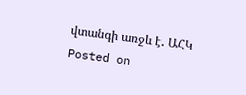վտանգի առջև է․ ԱՀԿ
Posted on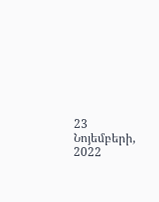23 Նոյեմբերի, 2022